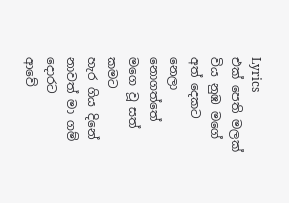Lyrics
එක් පෙති මලක් විය නුඹ මගේ අත් දෙකට
නෙලා නොගත්තේ මගෙ වූ සත් කමට
හැර ගිය දිනේ නාවත් මා ගම් දොරට
ආවේ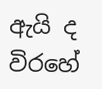ඇයි ද විරහේ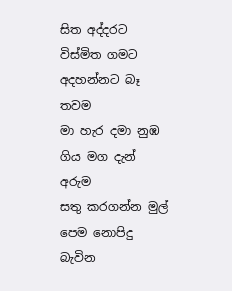සිත අද්දරට
විස්මිත ගමට අදහන්නට බෑ තවම
මා හැර දමා නුඹ ගිය මග දැන් අරුම
සතු කරගන්න මුල් පෙම නොපිදු බැවින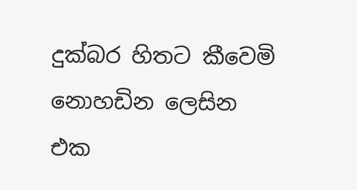දුක්බර හිතට කීවෙමි නොහඩින ලෙසින
එක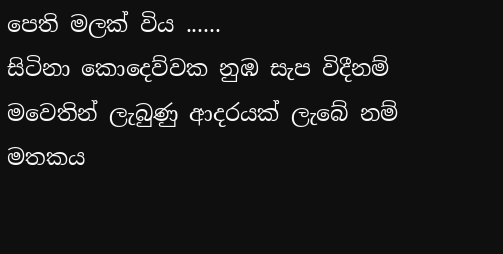පෙති මලක් විය ......
සිටිනා කොදෙව්වක නුඹ සැප විදීනම්
මවෙතින් ලැබුණු ආදරයක් ලැබේ නම්
මතකය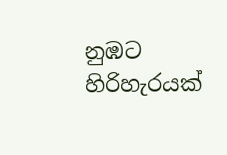නුඹට හිරිහැරයක්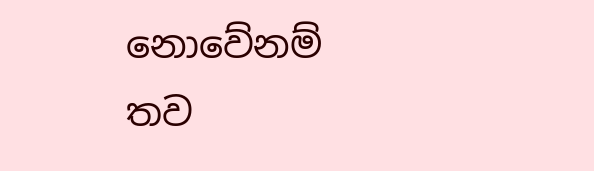නොවේනම්
තව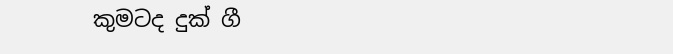කුමටද දුක් ගී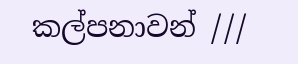කල්පනාවන් ///